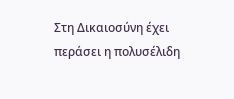Στη Δικαιοσύνη έχει περάσει η πολυσέλιδη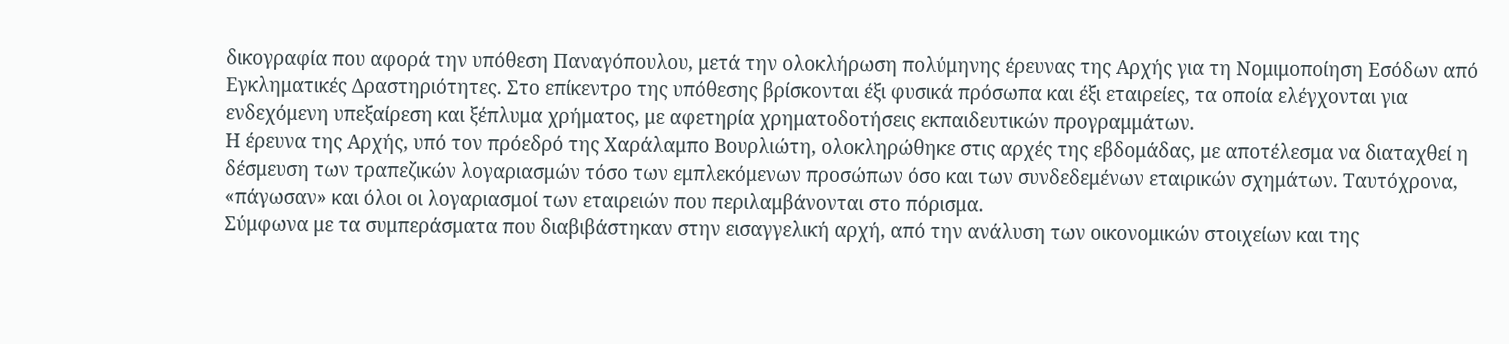δικογραφία που αφορά την υπόθεση Παναγόπουλου, μετά την ολοκλήρωση πολύμηνης έρευνας της Αρχής για τη Νομιμοποίηση Εσόδων από Εγκληματικές Δραστηριότητες. Στο επίκεντρο της υπόθεσης βρίσκονται έξι φυσικά πρόσωπα και έξι εταιρείες, τα οποία ελέγχονται για ενδεχόμενη υπεξαίρεση και ξέπλυμα χρήματος, με αφετηρία χρηματοδοτήσεις εκπαιδευτικών προγραμμάτων.
Η έρευνα της Αρχής, υπό τον πρόεδρό της Χαράλαμπο Βουρλιώτη, ολοκληρώθηκε στις αρχές της εβδομάδας, με αποτέλεσμα να διαταχθεί η δέσμευση των τραπεζικών λογαριασμών τόσο των εμπλεκόμενων προσώπων όσο και των συνδεδεμένων εταιρικών σχημάτων. Ταυτόχρονα, «πάγωσαν» και όλοι οι λογαριασμοί των εταιρειών που περιλαμβάνονται στο πόρισμα.
Σύμφωνα με τα συμπεράσματα που διαβιβάστηκαν στην εισαγγελική αρχή, από την ανάλυση των οικονομικών στοιχείων και της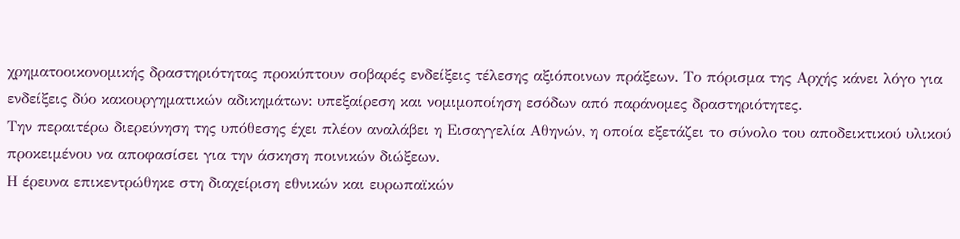χρηματοοικονομικής δραστηριότητας προκύπτουν σοβαρές ενδείξεις τέλεσης αξιόποινων πράξεων. Το πόρισμα της Αρχής κάνει λόγο για ενδείξεις δύο κακουργηματικών αδικημάτων: υπεξαίρεση και νομιμοποίηση εσόδων από παράνομες δραστηριότητες.
Την περαιτέρω διερεύνηση της υπόθεσης έχει πλέον αναλάβει η Εισαγγελία Αθηνών, η οποία εξετάζει το σύνολο του αποδεικτικού υλικού προκειμένου να αποφασίσει για την άσκηση ποινικών διώξεων.
Η έρευνα επικεντρώθηκε στη διαχείριση εθνικών και ευρωπαϊκών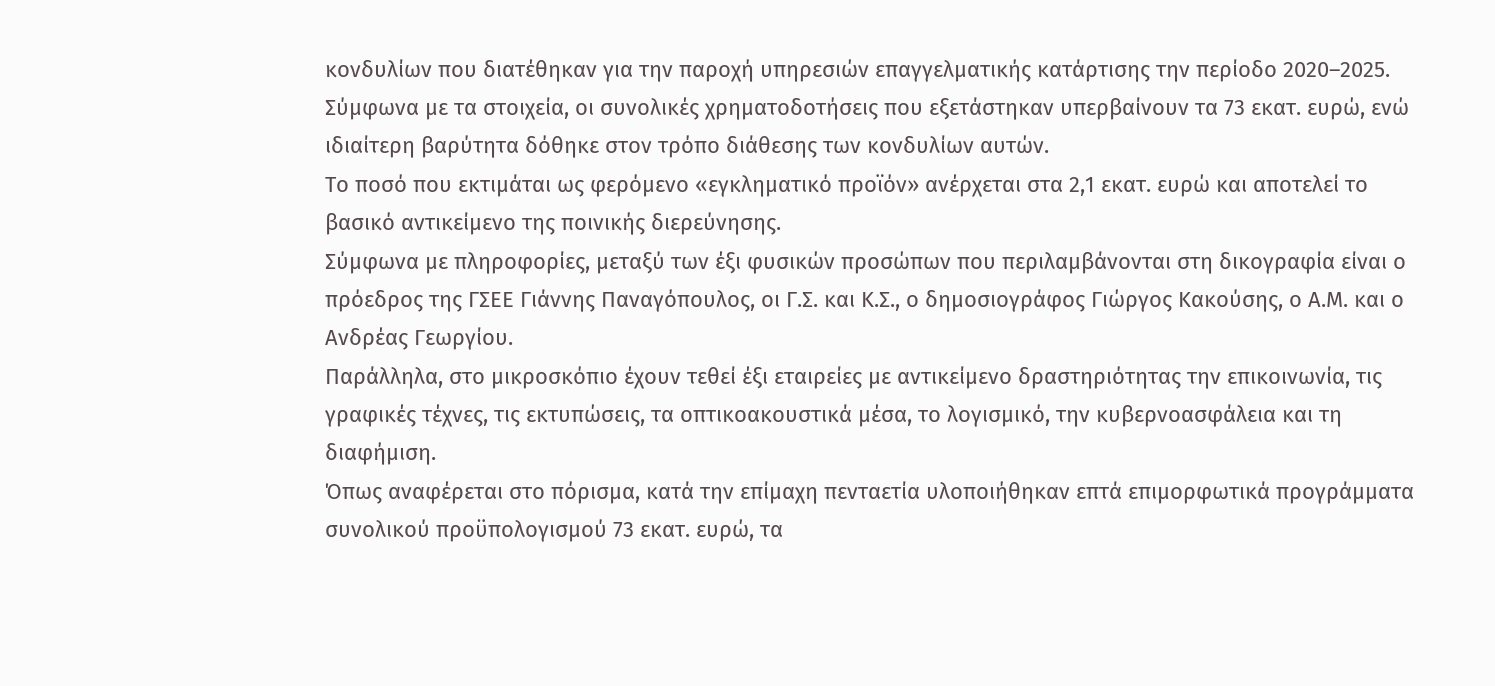κονδυλίων που διατέθηκαν για την παροχή υπηρεσιών επαγγελματικής κατάρτισης την περίοδο 2020–2025. Σύμφωνα με τα στοιχεία, οι συνολικές χρηματοδοτήσεις που εξετάστηκαν υπερβαίνουν τα 73 εκατ. ευρώ, ενώ ιδιαίτερη βαρύτητα δόθηκε στον τρόπο διάθεσης των κονδυλίων αυτών.
Το ποσό που εκτιμάται ως φερόμενο «εγκληματικό προϊόν» ανέρχεται στα 2,1 εκατ. ευρώ και αποτελεί το βασικό αντικείμενο της ποινικής διερεύνησης.
Σύμφωνα με πληροφορίες, μεταξύ των έξι φυσικών προσώπων που περιλαμβάνονται στη δικογραφία είναι ο πρόεδρος της ΓΣΕΕ Γιάννης Παναγόπουλος, οι Γ.Σ. και Κ.Σ., ο δημοσιογράφος Γιώργος Κακούσης, ο Α.Μ. και ο Ανδρέας Γεωργίου.
Παράλληλα, στο μικροσκόπιο έχουν τεθεί έξι εταιρείες με αντικείμενο δραστηριότητας την επικοινωνία, τις γραφικές τέχνες, τις εκτυπώσεις, τα οπτικοακουστικά μέσα, το λογισμικό, την κυβερνοασφάλεια και τη διαφήμιση.
Όπως αναφέρεται στο πόρισμα, κατά την επίμαχη πενταετία υλοποιήθηκαν επτά επιμορφωτικά προγράμματα συνολικού προϋπολογισμού 73 εκατ. ευρώ, τα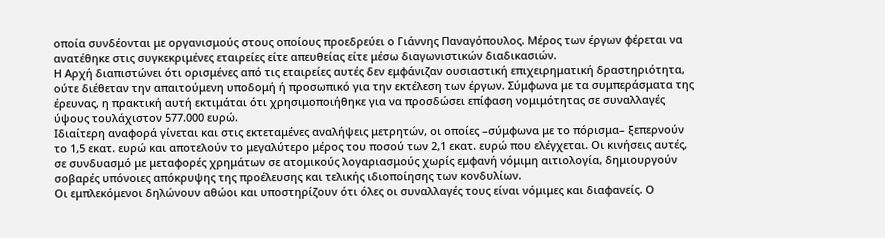οποία συνδέονται με οργανισμούς στους οποίους προεδρεύει ο Γιάννης Παναγόπουλος. Μέρος των έργων φέρεται να ανατέθηκε στις συγκεκριμένες εταιρείες είτε απευθείας είτε μέσω διαγωνιστικών διαδικασιών.
Η Αρχή διαπιστώνει ότι ορισμένες από τις εταιρείες αυτές δεν εμφάνιζαν ουσιαστική επιχειρηματική δραστηριότητα, ούτε διέθεταν την απαιτούμενη υποδομή ή προσωπικό για την εκτέλεση των έργων. Σύμφωνα με τα συμπεράσματα της έρευνας, η πρακτική αυτή εκτιμάται ότι χρησιμοποιήθηκε για να προσδώσει επίφαση νομιμότητας σε συναλλαγές ύψους τουλάχιστον 577.000 ευρώ.
Ιδιαίτερη αναφορά γίνεται και στις εκτεταμένες αναλήψεις μετρητών, οι οποίες –σύμφωνα με το πόρισμα– ξεπερνούν το 1,5 εκατ. ευρώ και αποτελούν το μεγαλύτερο μέρος του ποσού των 2,1 εκατ. ευρώ που ελέγχεται. Οι κινήσεις αυτές, σε συνδυασμό με μεταφορές χρημάτων σε ατομικούς λογαριασμούς χωρίς εμφανή νόμιμη αιτιολογία, δημιουργούν σοβαρές υπόνοιες απόκρυψης της προέλευσης και τελικής ιδιοποίησης των κονδυλίων.
Οι εμπλεκόμενοι δηλώνουν αθώοι και υποστηρίζουν ότι όλες οι συναλλαγές τους είναι νόμιμες και διαφανείς. Ο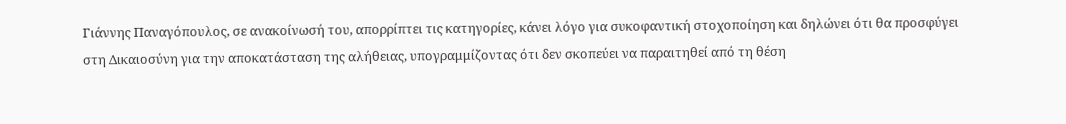Γιάννης Παναγόπουλος, σε ανακοίνωσή του, απορρίπτει τις κατηγορίες, κάνει λόγο για συκοφαντική στοχοποίηση και δηλώνει ότι θα προσφύγει στη Δικαιοσύνη για την αποκατάσταση της αλήθειας, υπογραμμίζοντας ότι δεν σκοπεύει να παραιτηθεί από τη θέση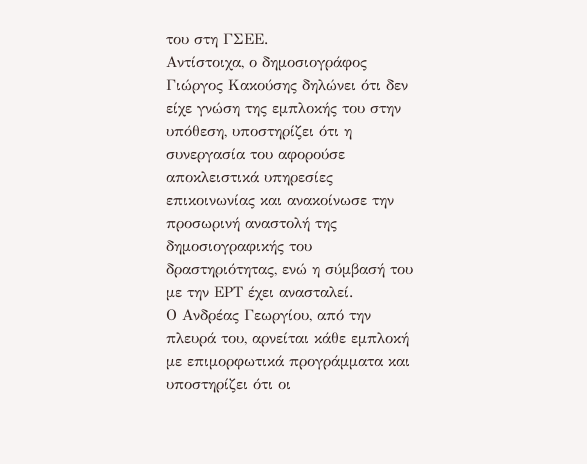του στη ΓΣΕΕ.
Αντίστοιχα, ο δημοσιογράφος Γιώργος Κακούσης δηλώνει ότι δεν είχε γνώση της εμπλοκής του στην υπόθεση, υποστηρίζει ότι η συνεργασία του αφορούσε αποκλειστικά υπηρεσίες επικοινωνίας και ανακοίνωσε την προσωρινή αναστολή της δημοσιογραφικής του δραστηριότητας, ενώ η σύμβασή του με την ΕΡΤ έχει ανασταλεί.
Ο Ανδρέας Γεωργίου, από την πλευρά του, αρνείται κάθε εμπλοκή με επιμορφωτικά προγράμματα και υποστηρίζει ότι οι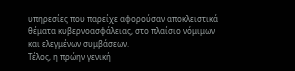υπηρεσίες που παρείχε αφορούσαν αποκλειστικά θέματα κυβερνοασφάλειας, στο πλαίσιο νόμιμων και ελεγμένων συμβάσεων.
Τέλος, η πρώην γενική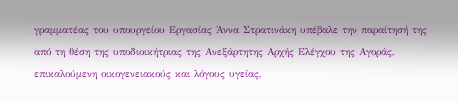γραμματέας του υπουργείου Εργασίας Άννα Στρατινάκη υπέβαλε την παραίτησή της από τη θέση της υποδιοικήτριας της Ανεξάρτητης Αρχής Ελέγχου της Αγοράς, επικαλούμενη οικογενειακούς και λόγους υγείας,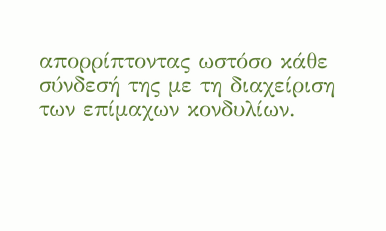απορρίπτοντας ωστόσο κάθε σύνδεσή της με τη διαχείριση των επίμαχων κονδυλίων.